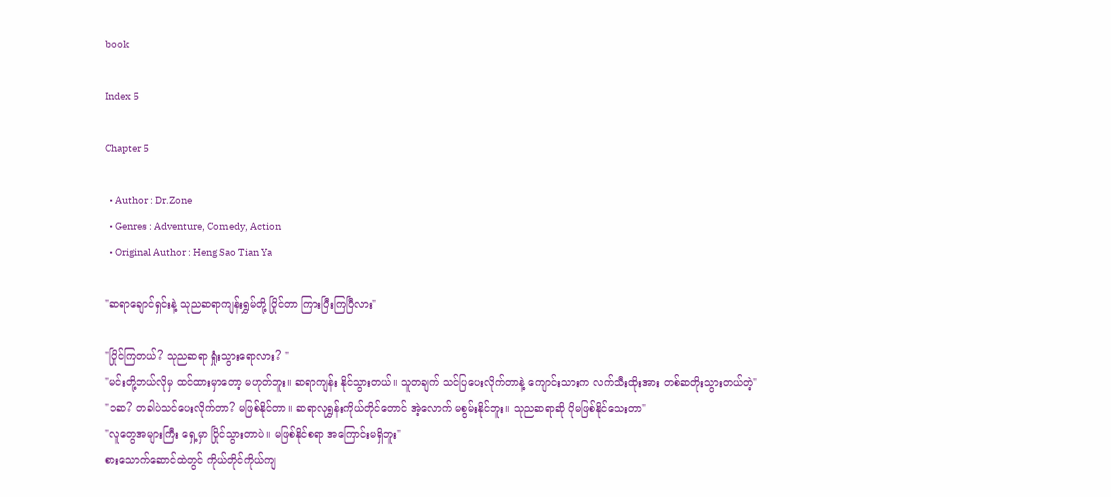book

Index 5

Chapter 5

  • Author : Dr.Zone
  • Genres : Adventure, Comedy, Action
  • Original Author : Heng Sao Tian Ya

"ဆရာချောင်ရှင်းနဲ့ သုညဆရာကျန်းရွှမ်တို့ ပြိုင်တာ ကြားပြီးကြပြီလား"

"ပြိုင်ကြတယ်? သုညဆရာ ရှုံးသွားရောလား? "
"မင်းတို့ဘယ်လိုမှ ထင်ထားမှာတော့ မဟုတ်ဘူး။ ဆရာကျန်း နိုင်သွားတယ်။ သူတချက် သင်ပြပေးလိုက်တာနဲ့ ကျောင်းသားက လက်သီးထိုးအား တစ်ဆတိုးသွားတယ်တဲ့"
"၁ဆ? တခါပဲသင်ပေးလိုက်တာ? မဖြစ်နိုင်တာ။ ဆရာလုရွှန်းကိုယ်တိုင်တောင် အဲ့လောက် မစွမ်းနိုင်ဘူး။ သုညဆရာဆို ပိုမဖြစ်နိုင်သေးတာ"
"လူတွေအများကြီး ရှေ့မှာ ပြိုင်သွားတာပဲ။ မဖြစ်နိုင်စရာ အကြောင်းမရှိဘူး"
စားသောက်ဆောင်ထဲတွင် ကိုယ်တိုင်ကိုယ်ကျ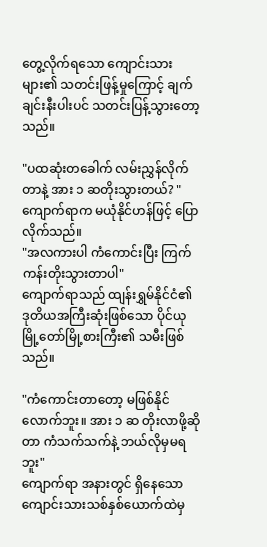တွေ့လိုက်ရသော ကျောင်းသားများ၏ သတင်းဖြန့်မှုကြောင့် ချက်ချင်းနီးပါးပင် သတင်းပြန့်သွားတော့သည်။

"ပထဆုံးတခေါက် လမ်းညွှန်လိုက်တာနဲ့ အား ၁ ဆတိုးသွားတယ်? "
ကျောက်ရာက မယုံနိုင်ဟန်ဖြင့် ပြောလိုက်သည်။
"အလကားပါ ကံကောင်းပြီး ကြက်ကန်းတိုးသွားတာပါ"
ကျောက်ရာသည် ထျန်းရွှမ်နိုင်ငံ၏ ဒုတိယအကြီးဆုံးဖြစ်သော ပိုင်ယုမြို့တော်မြို့စားကြီး၏ သမီးဖြစ်သည်။

"ကံကောင်းတာတော့ မဖြစ်နိုင်လောက်ဘူး။ အား ၁ ဆ တိုးလာဖို့ဆိုတာ ကံသက်သက်နဲ့ ဘယ်လိုမှမရဘူး"
ကျောက်ရာ အနားတွင် ရှိနေသော ကျောင်းသားသစ်နှစ်ယောက်ထဲမှ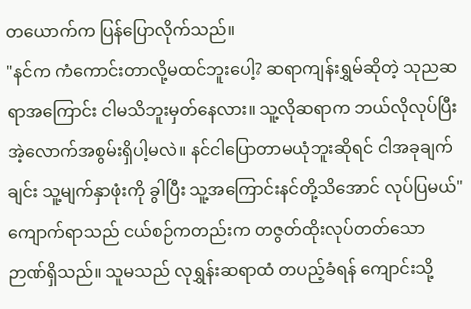တယောက်က ပြန်ပြောလိုက်သည်။
"နင်က ကံကောင်းတာလို့မထင်ဘူးပေါ့? ဆရာကျန်းရွှမ်ဆိုတဲ့ သုညဆရာအကြောင်း ငါမသိဘူးမှတ်နေလား။ သူ့လိုဆရာက ဘယ်လိုလုပ်ပြီး အဲ့လောက်အစွမ်းရှိပါ့မလဲ။ နင်ငါပြောတာမယုံဘူးဆိုရင် ငါအခုချက်ချင်း သူ့မျက်နှာဖုံးကို ခွါပြီး သူ့အကြောင်းနင်တို့သိအောင် လုပ်ပြမယ်"
ကျောက်ရာသည် ငယ်စဉ်ကတည်းက တဇွတ်ထိုးလုပ်တတ်သော ဉာဏ်ရှိသည်။ သူမသည် လုရွှန်းဆရာထံ တပည့်ခံရန် ကျောင်းသို့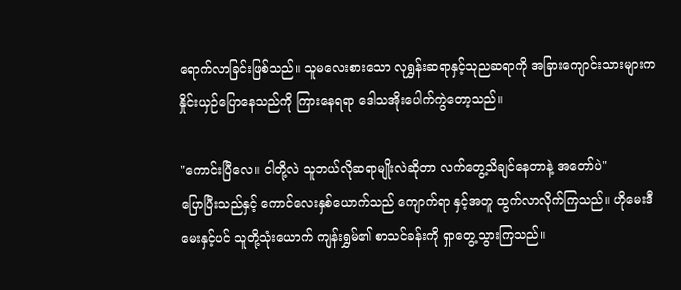ရောက်လာခြင်းဖြစ်သည်။ သူမလေးစားသော လုရွှန်းဆရာနှင့်သုညဆရာကို အခြားကျောင်းသားများက နှိုင်းယှဉ်ပြောနေသည်ကို ကြားနေရရာ ဒေါသအိုးပေါက်ကွဲတော့သည်။

"ကောင်းပြီလေ။ ငါတို့လဲ သူဘယ်လိုဆရာမျိုးလဲဆိုတာ လက်တွေ့သိချင်နေတာနဲ့ အတော်ပဲ"
ပြောပြီးသည်နှင့် ကောင်လေးနှစ်ယောက်သည် ကျောက်ရာ နှင့်အတူ ထွက်လာလိုက်ကြသည်။ ဟိုမေးဒီမေးနှင့်ပင် သူတို့သုံးယောက် ကျန်းရွှမ်၏ စာသင်ခန်းကို ရှာတွေ့သွားကြသည်။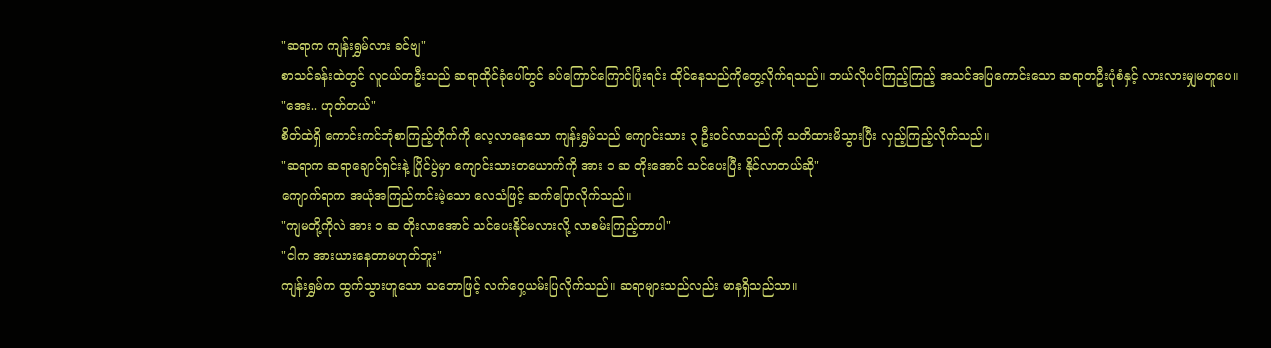"ဆရာက ကျန်းရွှမ်လား ခင်ဗျ"
စာသင်ခန်းထဲတွင် လူငယ်တဦးသည် ဆရာထိုင်ခုံပေါ်တွင် ခပ်ကြောင်ကြောင်ပြုံးရင်း ထိုင်နေသည်ကိုတွေ့လိုက်ရသည်။ ဘယ်လိုပင်ကြည့်ကြည့် အသင်အပြကောင်းသော ဆရာတဦးပုံစံနှင့် လားလားမျှမတူပေ။
"အေး.. ဟုတ်တယ်"
စိတ်ထဲရှိ ကောင်းကင်ဘုံစာကြည့်တိုက်ကို လေ့လာနေသော ကျန်းရွှမ်သည် ကျောင်းသား ၃ ဦးဝင်လာသည်ကို သတိထားမိသွားပြီး လှည့်ကြည့်လိုက်သည်။
"ဆရာက ဆရာချောင်ရှင်းနဲ့ ပြိုင်ပွဲမှာ ကျောင်းသားတယောက်ကို အား ၁ ဆ တိုးအောင် သင်ပေးပြီး နိုင်လာတယ်ဆို"
ကျောက်ရာက အယုံအကြည်ကင်းမဲ့သော လေသံဖြင့် ဆက်ပြောလိုက်သည်။
"ကျမတို့ကိုလဲ အား ၁ ဆ တိုးလာအောင် သင်ပေးနိုင်မလားလို့ လာစမ်းကြည့်တာပါ"
"ငါက အားယားနေတာမဟုတ်ဘူး"
ကျန်းရွှမ်က ထွက်သွားဟူသော သဘောဖြင့် လက်ဝှေ့ယမ်းပြလိုက်သည်။ ဆရာများသည်လည်း မာနရှိသည်သာ။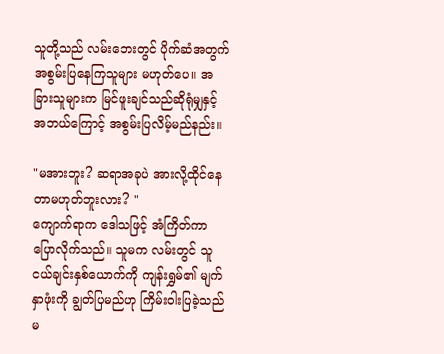သူတို့သည် လမ်းဘေးတွင် ပိုက်ဆံအတွက် အစွမ်းပြနေကြသူများ မဟုတ်ပေ။ အခြားသူများက မြင်ဖူးချင်သည်ဆိုရုံမျှနှင့် အဘယ်ကြောင့် အစွမ်းပြလိမ့်မည်နည်း။

"မအားဘူး? ဆရာအခုပဲ အားလို့ထိုင်နေတာမဟုတ်ဘူးလား? "
ကျောက်ရာက ဒေါသဖြင့် အံကြိတ်ကာ ပြောလိုက်သည်။ သူမက လမ်းတွင် သူငယ်ချင်းနှစ်ယောက်ကို ကျန်းရွှမ်၏ မျက်နှာဖုံးကို ချွတ်ပြမည်ဟု ကြိမ်းဝါးပြခဲ့သည်မ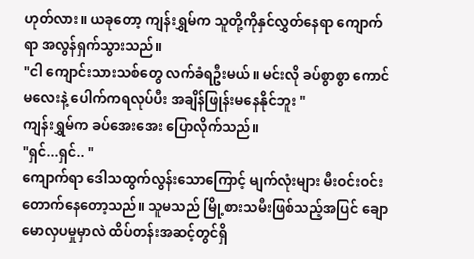ဟုတ်လား။ ယခုတော့ ကျန်းရွှမ်က သူတို့ကိုနှင်လွှတ်နေရာ ကျောက်ရာ အလွန်ရှက်သွားသည်။
"ငါ ကျောင်းသားသစ်တွေ လက်ခံရဦးမယ်။ မင်းလို ခပ်စွာစွာ ကောင်မလေးနဲ့ ပေါက်ကရလုပ်ပီး အချိန်ဖြုန်းမနေနိုင်ဘူး "
ကျန်းရွှမ်က ခပ်အေးအေး ပြောလိုက်သည်။
"ရှင်...ရှင်.. "
ကျောက်ရာ ဒေါသထွက်လွန်းသောကြောင့် မျက်လုံးများ မီးဝင်းဝင်းတောက်နေတော့သည်။ သူမသည် မြို့စားသမီးဖြစ်သည့်အပြင် ချောမောလှပမှုမှာလဲ ထိပ်တန်းအဆင့်တွင်ရှိ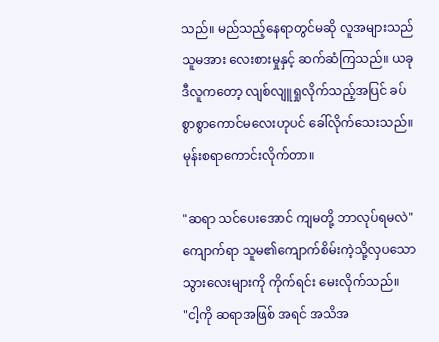သည်။ မည်သည့်နေရာတွင်မဆို လူအများသည် သူမအား လေးစားမှုနှင့် ဆက်ဆံကြသည်။ ယခု ဒီလူကတော့ လျစ်လျူရှုလိုက်သည့်အပြင် ခပ်စွာစွာကောင်မလေးဟုပင် ခေါ်လိုက်သေးသည်။ မုန်းစရာကောင်းလိုက်တာ။

"ဆရာ သင်ပေးအောင် ကျမတို့ ဘာလုပ်ရမလဲ"
ကျောက်ရာ သူမ၏ကျောက်စိမ်းကဲ့သို့လှပသော သွားလေးများကို ကိုက်ရင်း မေးလိုက်သည်။
"ငါ့ကို ဆရာအဖြစ် အရင် အသိအ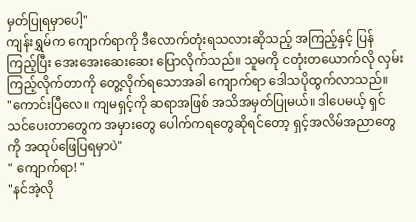မှတ်ပြုရမှာပေါ့"
ကျန်းရွှမ်က ကျောက်ရာကို ဒီလောက်တုံးရသလားဆိုသည့် အကြည့်နှင့် ပြန်ကြည့်ပြီး အေးအေးဆေးဆေး ပြောလိုက်သည်။ သူမကို ငတုံးတယောက်လို လှမ်းကြည့်လိုက်တာကို တွေ့လိုက်ရသောအခါ ကျောက်ရာ ဒေါသပိုထွက်လာသည်။
"ကောင်းပြီလေ။ ကျမရှင့်ကို ဆရာအဖြစ် အသိအမှတ်ပြုမယ်။ ဒါပေမယ့် ရှင်သင်ပေးတာတွေက အမှားတွေ ပေါက်ကရတွေဆိုရင်တော့ ရှင့်အလိမ်အညာတွေကို အထုပ်ဖြေပြရမှာပဲ"
" ကျောက်ရာ! "
"နင်အဲ့လို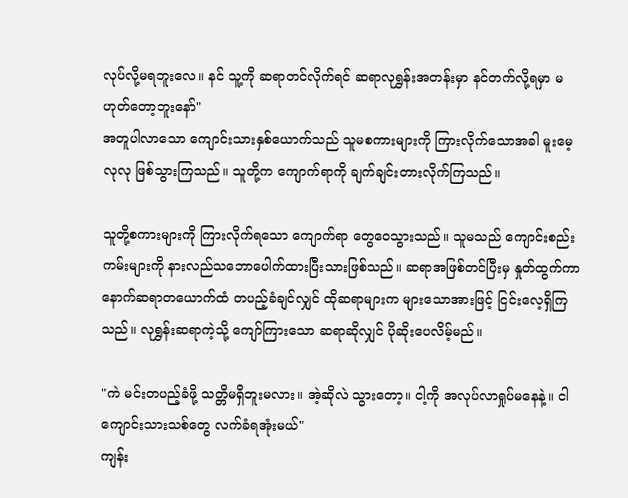လုပ်လို့မရဘူးလေ။ နင် သူ့ကို ဆရာတင်လိုက်ရင် ဆရာလုရွှန်းအတန်းမှာ နင်တက်လို့ရမှာ မဟုတ်တော့ဘူးနော်"
အတူပါလာသော ကျောင်းသားနှစ်ယောက်သည် သူမစကားများကို ကြားလိုက်သောအခါ မူးမေ့လုလု ဖြစ်သွားကြသည်။ သူတို့က ကျောက်ရာကို ချက်ချင်းတားလိုက်ကြသည်။

သူတို့စကားများကို ကြားလိုက်ရသော ကျောက်ရာ တွေဝေသွားသည်။ သူမသည် ကျောင်းစည်းကမ်းများကို နားလည်သဘောပေါက်ထားပြီးသားဖြစ်သည်။ ဆရာအဖြစ်တင်ပြီးမှ နှုတ်ထွက်ကာ နောက်ဆရာတယောက်ထံ တပည့်ခံချင်လျှင် ထိုဆရာများက များသောအားဖြင့် ငြင်းလေ့ရှိကြသည်။ လုရွှန်းဆရာကဲ့သို့ ကျော်ကြားသော ဆရာဆိုလျှင် ပိုဆိုးပေလိမ့်မည်။

"ကဲ မင်းတပည့်ခံဖို့ သတ္တိမရှိဘူးမလား။ အဲ့ဆိုလဲ သွားတော့။ ငါ့ကို အလုပ်လာရှုပ်မနေနဲ့။ ငါကျောင်းသားသစ်တွေ လက်ခံရအုံးမယ်"
ကျန်း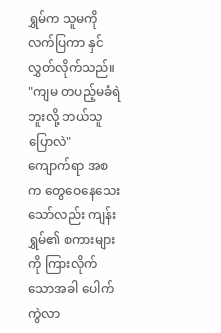ရွှမ်က သူမကို လက်ပြကာ နှင်လွှတ်လိုက်သည်။
"ကျမ တပည့်မခံရဲဘူးလို့ ဘယ်သူပြောလဲ"
ကျောက်ရာ အစက တွေဝေနေသေးသော်လည်း ကျန်းရွှမ်၏ စကားများကို ကြားလိုက်သောအခါ ပေါက်ကွဲလာ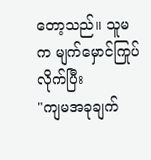တော့သည်။ သူမက မျက်မှောင်ကြုပ်လိုက်ပြီး
"ကျမအခုချက်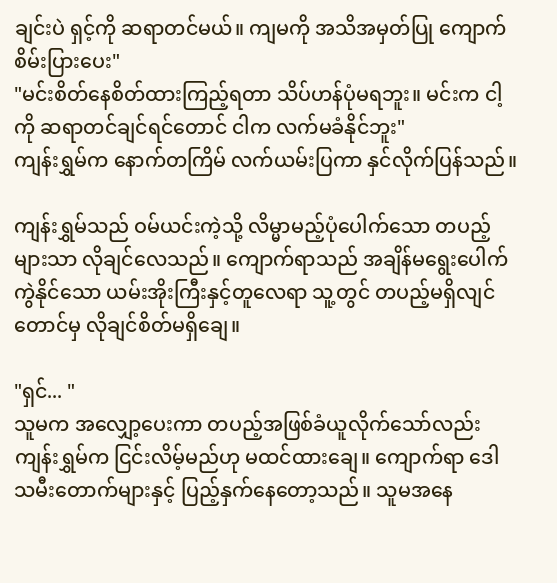ချင်းပဲ ရှင့်ကို ဆရာတင်မယ်။ ကျမကို အသိအမှတ်ပြု ကျောက်စိမ်းပြားပေး"
"မင်းစိတ်နေစိတ်ထားကြည့်ရတာ သိပ်ဟန်ပုံမရဘူး။ မင်းက ငါ့ကို ဆရာတင်ချင်ရင်တောင် ငါက လက်မခံနိုင်ဘူး"
ကျန်းရွှမ်က နောက်တကြိမ် လက်ယမ်းပြကာ နှင်လိုက်ပြန်သည်။

ကျန်းရွှမ်သည် ဝမ်ယင်းကဲ့သို့ လိမ္မာမည့်ပုံပေါက်သော တပည့်များသာ လိုချင်လေသည်။ ကျောက်ရာသည် အချိန်မရွေးပေါက်ကွဲနိုင်သော ယမ်းအိုးကြီးနှင့်တူလေရာ သူ့တွင် တပည့်မရှိလျင်တောင်မှ လိုချင်စိတ်မရှိချေ။

"ရှင်... "
သူမက အလျှော့ပေးကာ တပည့်အဖြစ်ခံယူလိုက်သော်လည်း ကျန်းရွှမ်က ငြင်းလိမ့်မည်ဟု မထင်ထားချေ။ ကျောက်ရာ ဒေါသမီးတောက်များနှင့် ပြည့်နှက်နေတော့သည်။ သူမအနေ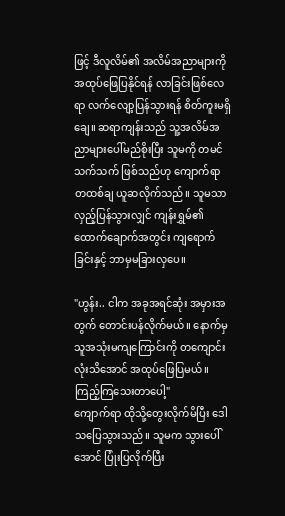ဖြင့် ဒီလူလိမ်၏ အလိမ်အညာများကို အထုပ်ဖြေပြနိုင်ရန် လာခြင်းဖြစ်လေရာ လက်လျော့ပြန်သွားရန် စိတ်ကူးမရှိချေ။ ဆရာကျန်းသည် သူ့အလိမ်အညာများပေါ်မည်စိုးပြီး သူမကို တမင်သက်သက် ဖြစ်သည်ဟု ကျောက်ရာ တထစ်ချ ယူဆလိုက်သည်။ သူမသာ လှည့်ပြန်သွားလျှင် ကျန်းရွှမ်၏ ထောက်ချောက်အတွင်း ကျရောက်ခြင်းနှင့် ဘာမှမခြားလှပေ။

"ဟွန်း.. ငါက အခုအရင်ဆုံး အမှားအတွက် တောင်းပန်လိုက်မယ်။ နောက်မှ သူအသုံးမကျကြောင်းကို တကျောင်းလုံးသိအောင် အထုပ်ဖြေပြမယ်။ ကြည့်ကြသေးတာပေါ့"
ကျောက်ရာ ထိုသို့တွေးလိုက်မိပြီး ဒေါသပြေသွားသည်။ သူမက သွားပေါ်အောင် ပြုံးပြလိုက်ပြီး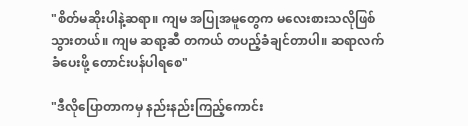"စိတ်မဆိုးပါနဲ့ဆရာ။ ကျမ အပြုအမူတွေက မလေးစားသလိုဖြစ်သွားတယ်။ ကျမ ဆရာ့ဆီ တကယ် တပည့်ခံချင်တာပါ။ ဆရာလက်ခံပေးဖို့ တောင်းပန်ပါရစေ"

"ဒီလိုပြောတာကမှ နည်းနည်းကြည့်ကောင်း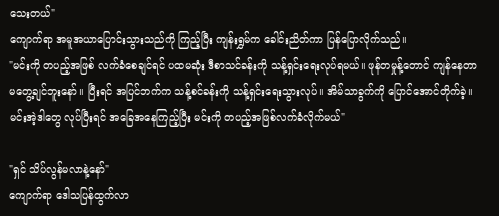သေးတယ်"
ကျောက်ရာ အမူအယာပြောင်းသွားသည်ကို ကြည့်ပြီး ကျန်းရွှမ်က ခေါင်းညိတ်ကာ ပြန်ပြောလိုက်သည်။
"မင်းကို တပည့်အဖြစ် လက်ခံစေချင်ရင် ပထမဆုံး ဒီစာသင်ခန်းကို သန့်ရှင်းရေးလုပ်ရမယ်။ ဖုန်တမှုန့်တောင် ကျန်နေတာ မတွေ့ချင်ဘူးနော်။ ပြီးရင် အပြင်ဘက်က သန့်စင်ခန်းကို သန့်ရှင်းရေးသွားလုပ်။ အိမ်သာခွက်ကို ပြောင်အောင်တိုက်ခဲ့။ မင်းအဲ့ဒါတွေ လုပ်ပြီးရင် အခြေအနေကြည့်ပြီး မင်းကို တပည့်အဖြစ်လက်ခံလိုက်မယ်"

"ရှင် သိပ်လွန်မလာနဲ့နော်"
ကျောက်ရာ ဒေါသပြန်ထွက်လာ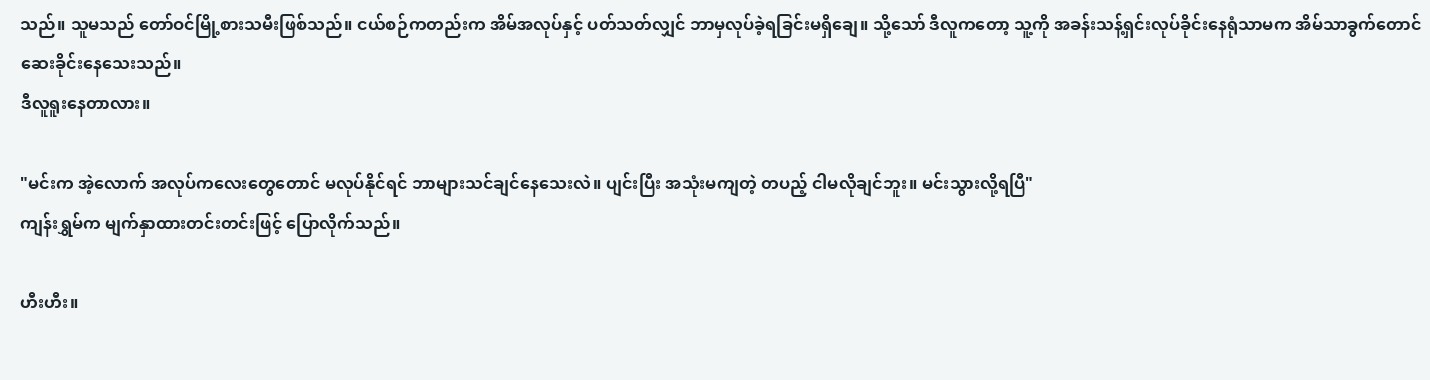သည်။ သူမသည် တော်ဝင်မြို့စားသမီးဖြစ်သည်။ ငယ်စဉ်ကတည်းက အိမ်အလုပ်နှင့် ပတ်သတ်လျှင် ဘာမှလုပ်ခဲ့ရခြင်းမရှိချေ။ သို့သော် ဒီလူကတော့ သူ့ကို အခန်းသန့်ရှင်းလုပ်ခိုင်းနေရုံသာမက အိမ်သာခွက်တောင် ဆေးခိုင်းနေသေးသည်။
ဒီလူရူးနေတာလား။

"မင်းက အဲ့လောက် အလုပ်ကလေးတွေတောင် မလုပ်နိုင်ရင် ဘာများသင်ချင်နေသေးလဲ။ ပျင်းပြီး အသုံးမကျတဲ့ တပည့် ငါမလိုချင်ဘူး။ မင်းသွားလို့ရပြီ"
ကျန်းရွှမ်က မျက်နှာထားတင်းတင်းဖြင့် ပြောလိုက်သည်။

ဟီးဟီး။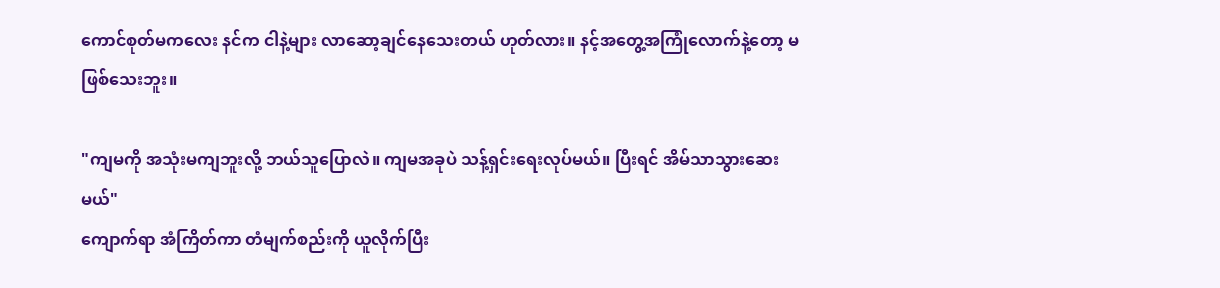ကောင်စုတ်မကလေး နင်က ငါနဲ့များ လာဆော့ချင်နေသေးတယ် ဟုတ်လား။ နင့်အတွေ့အကြုံလောက်နဲ့တော့ မဖြစ်သေးဘူး။

"ကျမကို အသုံးမကျဘူးလို့ ဘယ်သူပြောလဲ။ ကျမအခုပဲ သန့်ရှင်းရေးလုပ်မယ်။ ပြီးရင် အိမ်သာသွားဆေးမယ်"
ကျောက်ရာ အံကြိတ်ကာ တံမျက်စည်းကို ယူလိုက်ပြီး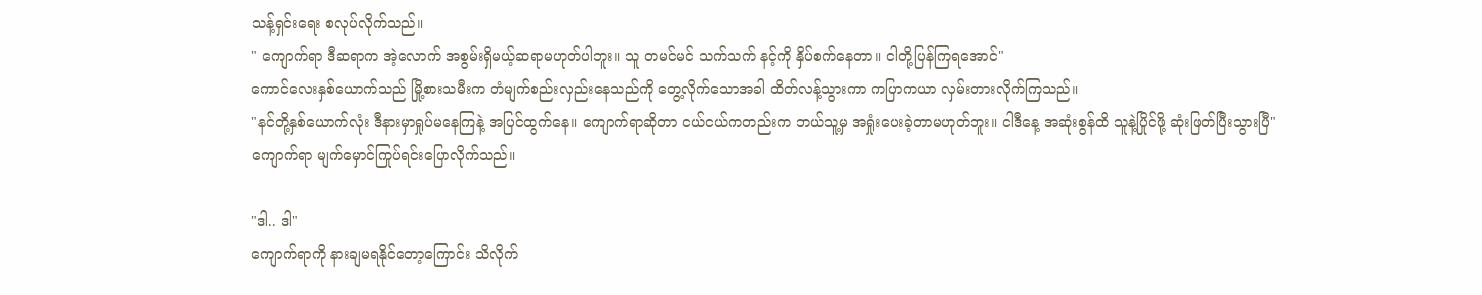သန့်ရှင်းရေး စလုပ်လိုက်သည်။
" ကျောက်ရာ ဒီဆရာက အဲ့လောက် အစွမ်းရှိမယ့်ဆရာမဟုတ်ပါဘူး။ သူ တမင်မင် သက်သက် နင့်ကို နှိပ်စက်နေတာ။ ငါတို့ပြန်ကြရအောင်"
ကောင်လေးနှစ်ယောက်သည် မြို့စားသမီးက တံမျက်စည်းလှည်းနေသည်ကို တွေ့လိုက်သောအခါ ထိတ်လန့်သွားကာ ကပြာကယာ လှမ်းတားလိုက်ကြသည်။
"နင်တို့နှစ်ယောက်လုံး ဒီနားမှာရှုပ်မနေကြနဲ့ အပြင်ထွက်နေ။ ကျောက်ရာဆိုတာ ငယ်ငယ်ကတည်းက ဘယ်သူ့မှ အရှုံးပေးခဲ့တာမဟုတ်ဘူး။ ငါဒီနေ့ အဆုံးစွန်ထိ သူနဲ့ပြိုင်ဖို့ ဆုံးဖြတ်ပြီးသွားပြီ"
ကျောက်ရာ မျက်မှောင်ကြုပ်ရင်းပြောလိုက်သည်။

"ဒါ.. ဒါ"
ကျောက်ရာကို နားချမရနိုင်တော့ကြောင်း သိလိုက်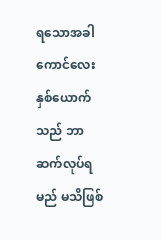ရသောအခါ ကောင်လေးနှစ်ယောက်သည် ဘာဆက်လုပ်ရမည် မသိဖြစ်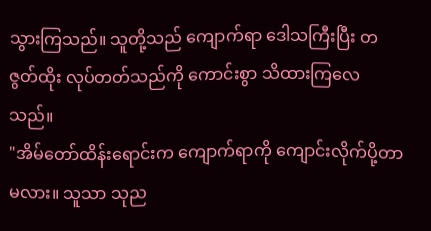သွားကြသည်။ သူတို့သည် ကျောက်ရာ ဒေါသကြီးပြီး တဇွတ်ထိုး လုပ်တတ်သည်ကို ကောင်းစွာ သိထားကြလေသည်။
"အိမ်တော်ထိန်းရောင်းက ကျောက်ရာကို ကျောင်းလိုက်ပို့တာမလား။ သူသာ သုည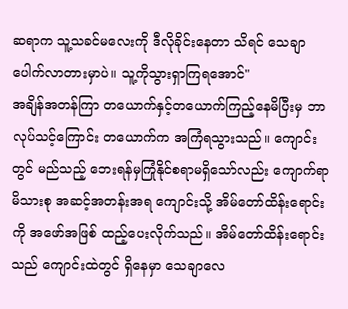ဆရာက သူ့သခင်မလေးကို ဒီလိုခိုင်းနေတာ သိရင် သေချာပေါက်လာတားမှာပဲ။ သူ့ကိုသွားရှာကြရအောင်"
အချိန်အတန်ကြာ တယောက်နှင့်တယောက်ကြည့်နေမိပြီးမှ ဘာလုပ်သင့်ကြောင်း တယောက်က အကြံရသွားသည်။ ကျောင်းတွင် မည်သည့် ဘေးရန်မှကြုံနိုင်စရာမရှိသော်လည်း ကျောက်ရာ မိသားစု အဆင့်အတန်းအရ ကျောင်းသို့ အိမ်တော်ထိန်းရောင်းကို အဖော်အဖြစ် ထည့်ပေးလိုက်သည်။ အိမ်တော်ထိန်းရောင်းသည် ကျောင်းထဲတွင် ရှိနေမှာ သေချာလေ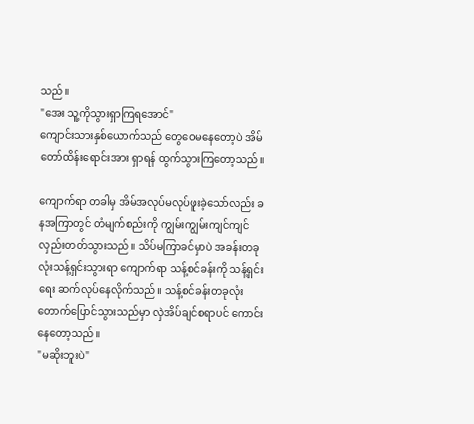သည်။
"အေး သူ့ကိုသွားရှာကြရအောင်"
ကျောင်းသားနှစ်ယောက်သည် တွေဝေမနေတော့ပဲ အိမ်တော်ထိန်းရောင်းအား ရှာရန် ထွက်သွားကြတော့သည်။

ကျောက်ရာ တခါမှ အိမ်အလုပ်မလုပ်ဖူးခဲ့သော်လည်း ခနအကြာတွင် တံမျက်စည်းကို ကျွမ်းကျွမ်းကျင်ကျင် လှည်းတတ်သွားသည်။ သိပ်မကြာခင်မှာပဲ အခန်းတခုလုံးသန့်ရှင်းသွားရာ ကျောက်ရာ သန့်စင်ခန်းကို သန့်ရှင်းရေး ဆက်လုပ်နေလိုက်သည်။ သန့်စင်ခန်းတခုလုံး တောက်ပြောင်သွားသည်မှာ လှဲအိပ်ချင်စရာပင် ကောင်းနေတော့သည်။
"မဆိုးဘူးပဲ"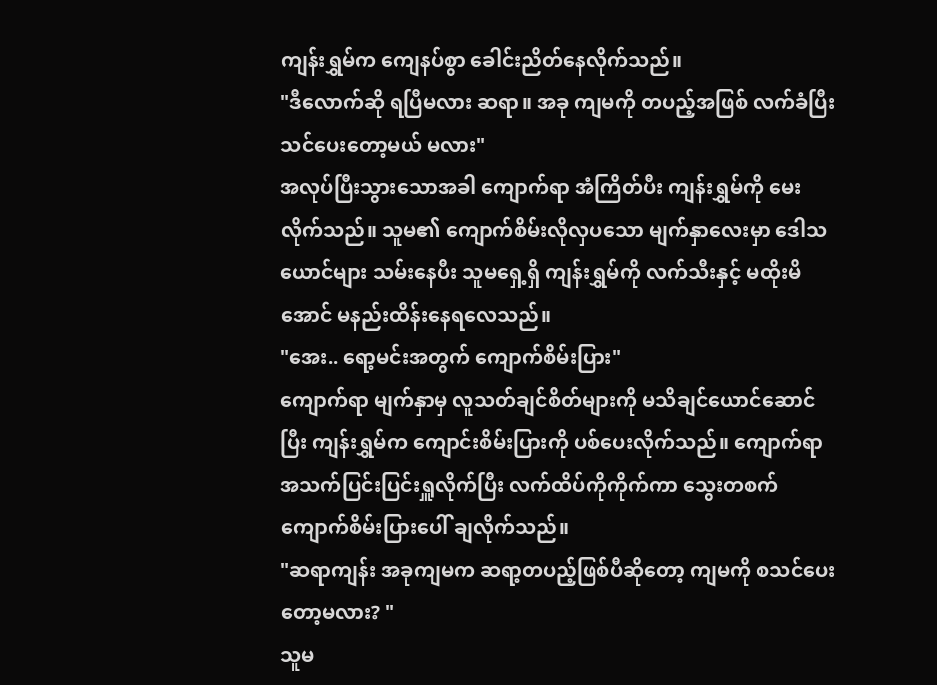ကျန်းရွှမ်က ကျေနပ်စွာ ခေါင်းညိတ်နေလိုက်သည်။
"ဒီလောက်ဆို ရပြီမလား ဆရာ။ အခု ကျမကို တပည့်အဖြစ် လက်ခံပြီး သင်ပေးတော့မယ် မလား"
အလုပ်ပြီးသွားသောအခါ ကျောက်ရာ အံကြိတ်ပီး ကျန်းရွှမ်ကို မေးလိုက်သည်။ သူမ၏ ကျောက်စိမ်းလိုလှပသော မျက်နှာလေးမှာ ဒေါသယောင်များ သမ်းနေပီး သူမရှေ့ရှိ ကျန်းရွှမ်ကို လက်သီးနှင့် မထိုးမိအောင် မနည်းထိန်းနေရလေသည်။
"အေး.. ရော့မင်းအတွက် ကျောက်စိမ်းပြား"
ကျောက်ရာ မျက်နှာမှ လူသတ်ချင်စိတ်များကို မသိချင်ယောင်ဆောင်ပြီး ကျန်းရွှမ်က ကျောင်းစိမ်းပြားကို ပစ်ပေးလိုက်သည်။ ကျောက်ရာ အသက်ပြင်းပြင်းရှူလိုက်ပြီး လက်ထိပ်ကိုကိုက်ကာ သွေးတစက် ကျောက်စိမ်းပြားပေါ် ချလိုက်သည်။
"ဆရာကျန်း အခုကျမက ဆရာ့တပည့်ဖြစ်ပီဆိုတော့ ကျမကို စသင်ပေးတော့မလား? "
သူမ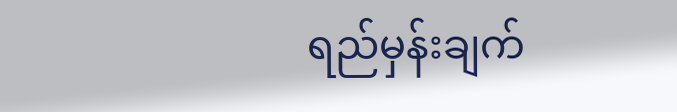ရည်မှန်းချက်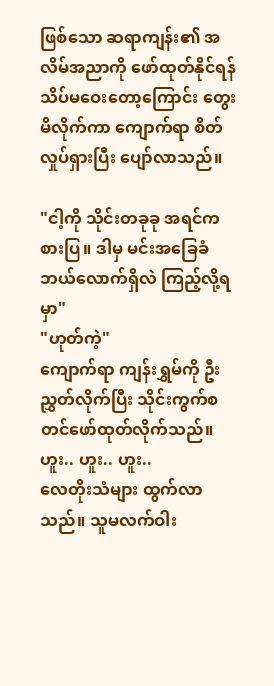ဖြစ်သော ဆရာကျန်း၏ အလိမ်အညာကို ဖော်ထုတ်နိုင်ရန် သိပ်မဝေးတော့ကြောင်း တွေးမိလိုက်ကာ ကျောက်ရာ စိတ်လှုပ်ရှားပြီး ပျော်လာသည်။

"ငါ့ကို သိုင်းတခုခု အရင်ကစားပြ။ ဒါမှ မင်းအခြေခံဘယ်လောက်ရှိလဲ ကြည့်လို့ရမှာ"
"ဟုတ်ကဲ့"
ကျောက်ရာ ကျန်းရွှမ်ကို ဦးညွှတ်လိုက်ပြီး သိုင်းကွက်စတင်ဖော်ထုတ်လိုက်သည်။
ဟူး.. ဟူး.. ဟူး..
လေတိုးသံများ ထွက်လာသည်။ သူမလက်ဝါး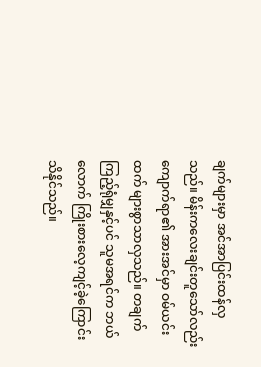ချက်များမှာ အင်အာပြင်းထန်လှသည်။ မိန်းကလေးချင်းတူသော်လည်း ကျောက်ရာ၏ အားအင်မှာ ဝမ်ယင်းထက် များစွာသာလှသည်။ တချက်ကြည့်ရုံမျှနှင့်ပင် သူမအရင်က ဘယ်လောက် ကြိုးစားလေ့ကျင့်ခဲ့ကြောင်းသိနိုင်သည်။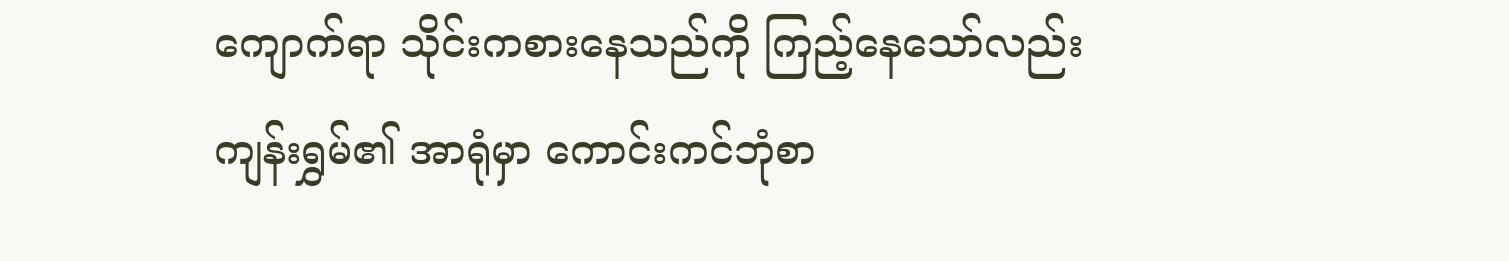ကျောက်ရာ သိုင်းကစားနေသည်ကို ကြည့်နေသော်လည်း ကျန်းရွှမ်၏ အာရုံမှာ ကောင်းကင်ဘုံစာ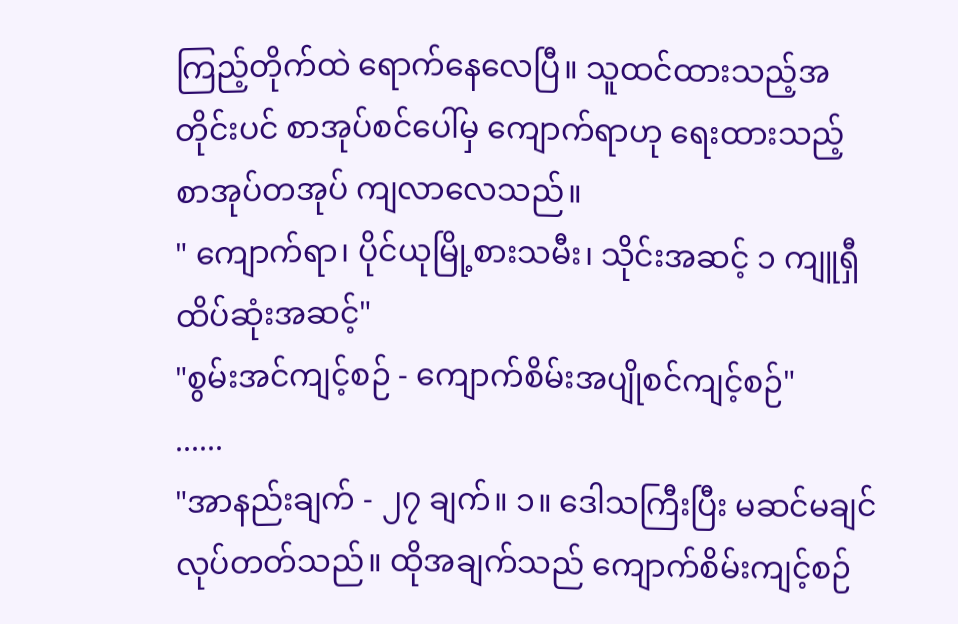ကြည့်တိုက်ထဲ ရောက်နေလေပြီ။ သူထင်ထားသည့်အတိုင်းပင် စာအုပ်စင်ပေါ်မှ ကျောက်ရာဟု ရေးထားသည့် စာအုပ်တအုပ် ကျလာလေသည်။
" ကျောက်ရာ၊ ပိုင်ယုမြို့စားသမီး၊ သိုင်းအဆင့် ၁ ကျူရှီထိပ်ဆုံးအဆင့်"
"စွမ်းအင်ကျင့်စဉ် - ကျောက်စိမ်းအပျိုစင်ကျင့်စဉ်"
......
"အာနည်းချက် - ၂၇ ချက်။ ၁။ ဒေါသကြီးပြီး မဆင်မချင်လုပ်တတ်သည်။ ထိုအချက်သည် ကျောက်စိမ်းကျင့်စဉ်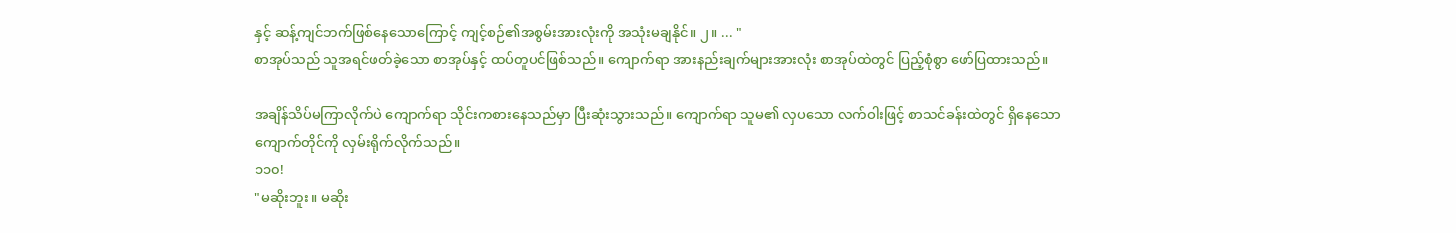နှင့် ဆန့်ကျင်ဘက်ဖြစ်နေသောကြောင့် ကျင့်စဉ်၏အစွမ်းအားလုံးကို အသုံးမချနိုင်။ ၂။ ... "
စာအုပ်သည် သူအရင်ဖတ်ခဲ့သော စာအုပ်နှင့် ထပ်တူပင်ဖြစ်သည်။ ကျောက်ရာ အားနည်းချက်များအားလုံး စာအုပ်ထဲတွင် ပြည့်စုံစွာ ဖော်ပြထားသည်။

အချိန်သိပ်မကြာလိုက်ပဲ ကျောက်ရာ သိုင်းကစားနေသည်မှာ ပြီးဆုံးသွားသည်။ ကျောက်ရာ သူမ၏ လှပသော လက်ဝါးဖြင့် စာသင်ခန်းထဲတွင် ရှိနေသော ကျောက်တိုင်ကို လှမ်းရိုက်လိုက်သည်။
၁၁၀!
"မဆိုးဘူး။ မဆိုး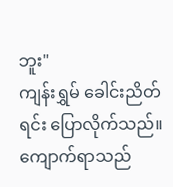ဘူး"
ကျန်းရွှမ် ခေါင်းညိတ်ရင်း ပြောလိုက်သည်။
ကျောက်ရာသည်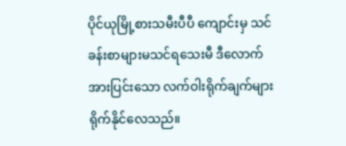ပိုင်ယုမြို့စားသမီးပီပီ ကျောင်းမှ သင်ခန်းစာများမသင်ရသေးမီ ဒီလောက် အားပြင်းသော လက်ဝါးရိုက်ချက်များ ရိုက်နိုင်လေသည်။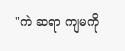"ကဲ ဆရာ ကျမကို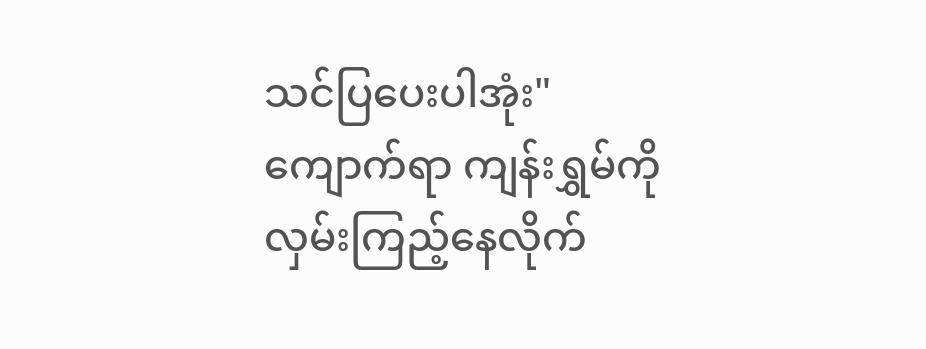သင်ပြပေးပါအုံး"
ကျောက်ရာ ကျန်းရွှမ်ကို လှမ်းကြည့်နေလိုက်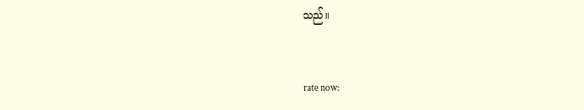သည်။


rate now: